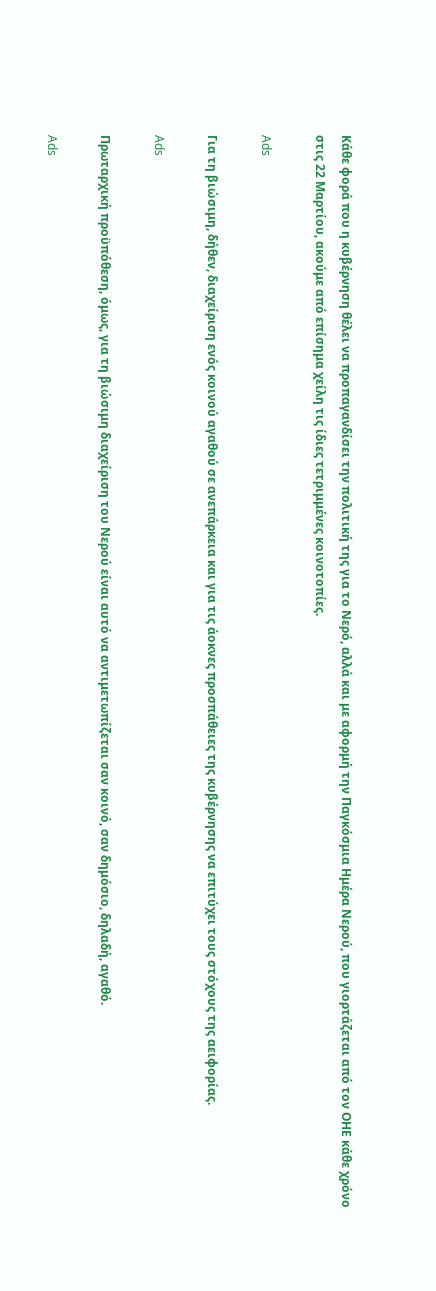Κάθε φορά που η κυβέρνηση θέλει να προπαγανδίσει την πολιτική της για το Νερό, αλλά και με αφορμή την Παγκόσμια Ημέρα Νερού, που γιορτάζεται από τον ΟΗΕ κάθε χρόνο στις 22 Μαρτίου, ακούμε από επίσημα χείλη τις ίδιες τετριμμένες κοινοτοπίες.

Ads

Για τη βιώσιμη, δήθεν, διαχείριση ενός κοινού αγαθού σε ανεπάρκεια και για τις άοκνες προσπάθειες της κυβέρνησης να επιτύχει τους στόχους της αειφορίας.

Ads

Πρωταρχική προϋπόθεση, όμως, για τη βιώσιμη διαχείριση του Νερού είναι αυτό να αντιμετωπίζεται σαν κοινό, σαν δημόσιο, δηλαδή, αγαθό.

Ads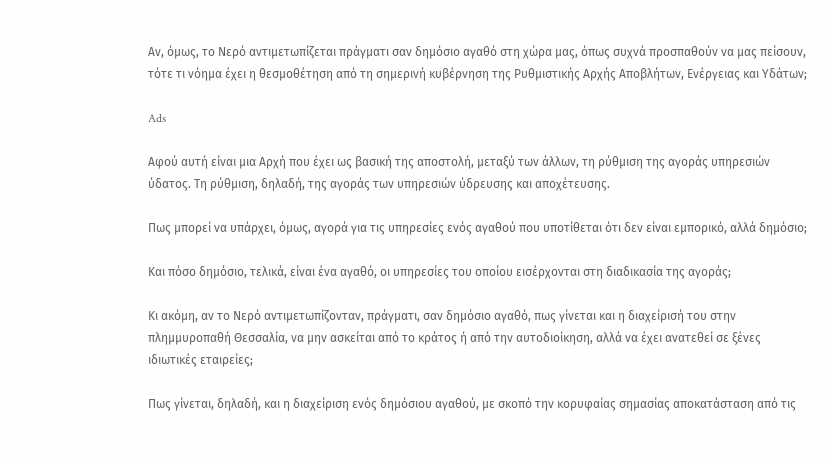Αν, όμως, το Νερό αντιμετωπίζεται πράγματι σαν δημόσιο αγαθό στη χώρα μας, όπως συχνά προσπαθούν να μας πείσουν, τότε τι νόημα έχει η θεσμοθέτηση από τη σημερινή κυβέρνηση της Ρυθμιστικής Αρχής Αποβλήτων, Ενέργειας και Υδάτων;

Ads

Αφού αυτή είναι μια Αρχή που έχει ως βασική της αποστολή, μεταξύ των άλλων, τη ρύθμιση της αγοράς υπηρεσιών ύδατος. Τη ρύθμιση, δηλαδή, της αγοράς των υπηρεσιών ύδρευσης και αποχέτευσης.

Πως μπορεί να υπάρχει, όμως, αγορά για τις υπηρεσίες ενός αγαθού που υποτίθεται ότι δεν είναι εμπορικό, αλλά δημόσιο;

Και πόσο δημόσιο, τελικά, είναι ένα αγαθό, οι υπηρεσίες του οποίου εισέρχονται στη διαδικασία της αγοράς;

Κι ακόμη, αν το Νερό αντιμετωπίζονταν, πράγματι, σαν δημόσιο αγαθό, πως γίνεται και η διαχείρισή του στην πλημμυροπαθή Θεσσαλία, να μην ασκείται από το κράτος ή από την αυτοδιοίκηση, αλλά να έχει ανατεθεί σε ξένες ιδιωτικές εταιρείες;

Πως γίνεται, δηλαδή, και η διαχείριση ενός δημόσιου αγαθού, με σκοπό την κορυφαίας σημασίας αποκατάσταση από τις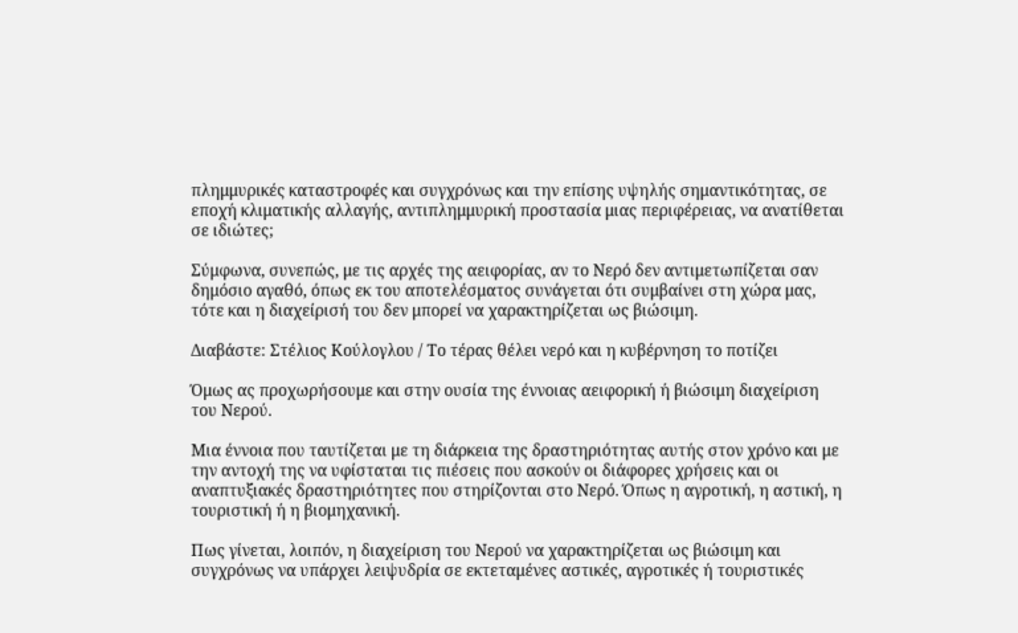πλημμυρικές καταστροφές και συγχρόνως και την επίσης υψηλής σημαντικότητας, σε εποχή κλιματικής αλλαγής, αντιπλημμυρική προστασία μιας περιφέρειας, να ανατίθεται σε ιδιώτες;

Σύμφωνα, συνεπώς, με τις αρχές της αειφορίας, αν το Νερό δεν αντιμετωπίζεται σαν δημόσιο αγαθό, όπως εκ του αποτελέσματος συνάγεται ότι συμβαίνει στη χώρα μας, τότε και η διαχείρισή του δεν μπορεί να χαρακτηρίζεται ως βιώσιμη.

Διαβάστε: Στέλιος Κούλογλου / Τo τέρας θέλει νερό και η κυβέρνηση το ποτίζει

Όμως ας προχωρήσουμε και στην ουσία της έννοιας αειφορική ή βιώσιμη διαχείριση του Νερού.

Μια έννοια που ταυτίζεται με τη διάρκεια της δραστηριότητας αυτής στον χρόνο και με την αντοχή της να υφίσταται τις πιέσεις που ασκούν οι διάφορες χρήσεις και οι αναπτυξιακές δραστηριότητες που στηρίζονται στο Νερό. Όπως η αγροτική, η αστική, η τουριστική ή η βιομηχανική.

Πως γίνεται, λοιπόν, η διαχείριση του Νερού να χαρακτηρίζεται ως βιώσιμη και συγχρόνως να υπάρχει λειψυδρία σε εκτεταμένες αστικές, αγροτικές ή τουριστικές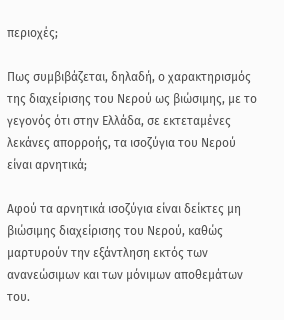περιοχές;

Πως συμβιβάζεται, δηλαδή, ο χαρακτηρισμός της διαχείρισης του Νερού ως βιώσιμης, με το γεγονός ότι στην Ελλάδα, σε εκτεταμένες λεκάνες απορροής, τα ισοζύγια του Νερού είναι αρνητικά;

Αφού τα αρνητικά ισοζύγια είναι δείκτες μη βιώσιμης διαχείρισης του Νερού, καθώς μαρτυρούν την εξάντληση εκτός των ανανεώσιμων και των μόνιμων αποθεμάτων του.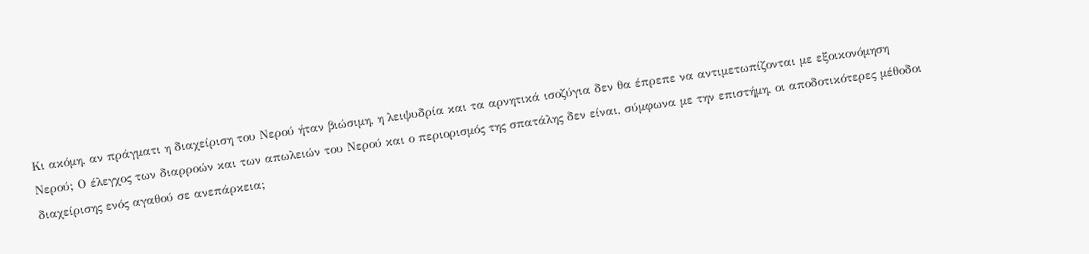Κι ακόμη, αν πράγματι η διαχείριση του Νερού ήταν βιώσιμη, η λειψυδρία και τα αρνητικά ισοζύγια δεν θα έπρεπε να αντιμετωπίζονται με εξοικονόμηση Νερού; Ο έλεγχος των διαρροών και των απωλειών του Νερού και ο περιορισμός της σπατάλης δεν είναι, σύμφωνα με την επιστήμη, οι αποδοτικότερες μέθοδοι διαχείρισης ενός αγαθού σε ανεπάρκεια;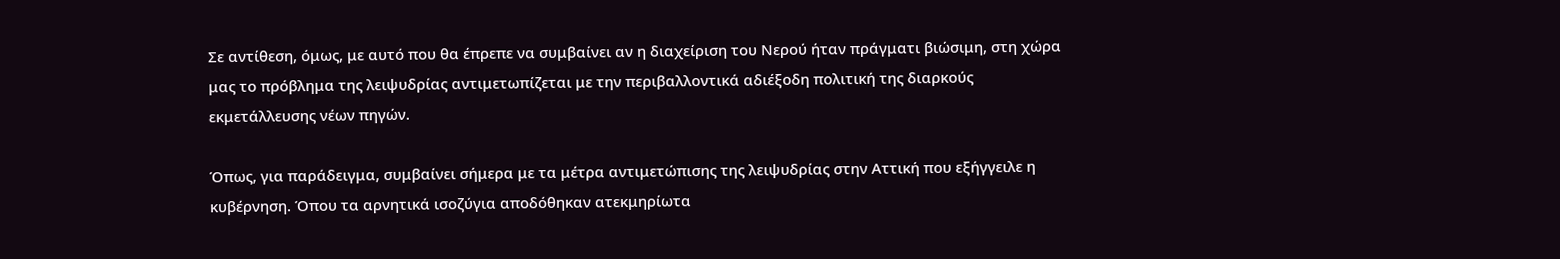Σε αντίθεση, όμως, με αυτό που θα έπρεπε να συμβαίνει αν η διαχείριση του Νερού ήταν πράγματι βιώσιμη, στη χώρα μας το πρόβλημα της λειψυδρίας αντιμετωπίζεται με την περιβαλλοντικά αδιέξοδη πολιτική της διαρκούς εκμετάλλευσης νέων πηγών.

Όπως, για παράδειγμα, συμβαίνει σήμερα με τα μέτρα αντιμετώπισης της λειψυδρίας στην Αττική που εξήγγειλε η κυβέρνηση. Όπου τα αρνητικά ισοζύγια αποδόθηκαν ατεκμηρίωτα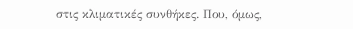στις κλιματικές συνθήκες. Που, όμως,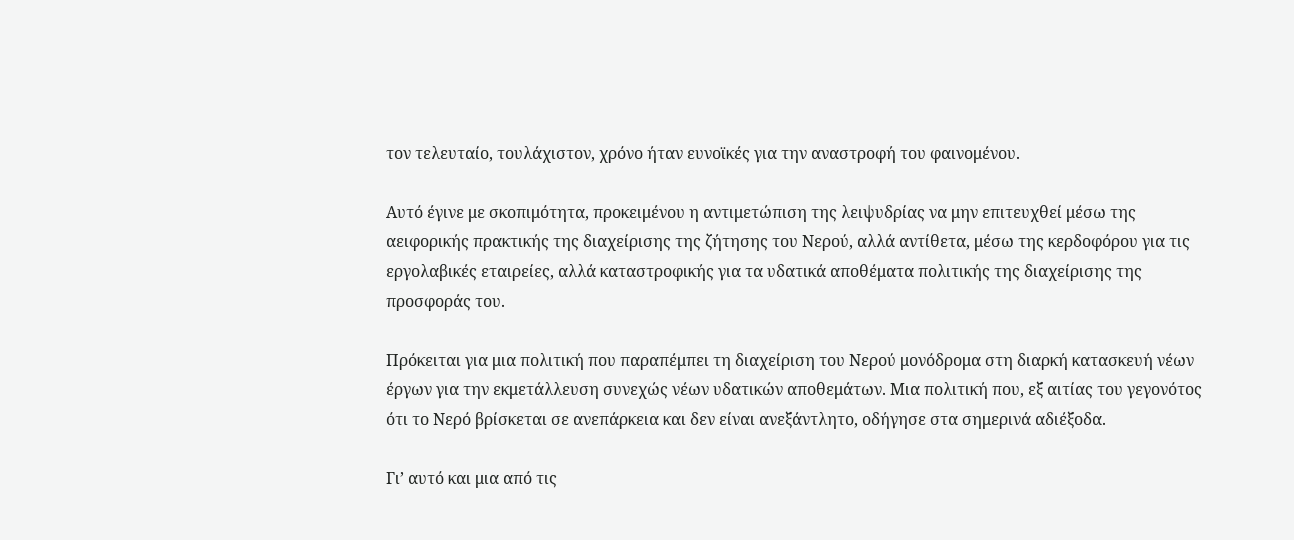τον τελευταίο, τουλάχιστον, χρόνο ήταν ευνοϊκές για την αναστροφή του φαινομένου.

Αυτό έγινε με σκοπιμότητα, προκειμένου η αντιμετώπιση της λειψυδρίας να μην επιτευχθεί μέσω της αειφορικής πρακτικής της διαχείρισης της ζήτησης του Νερού, αλλά αντίθετα, μέσω της κερδοφόρου για τις εργολαβικές εταιρείες, αλλά καταστροφικής για τα υδατικά αποθέματα πολιτικής της διαχείρισης της προσφοράς του.

Πρόκειται για μια πολιτική που παραπέμπει τη διαχείριση του Νερού μονόδρομα στη διαρκή κατασκευή νέων έργων για την εκμετάλλευση συνεχώς νέων υδατικών αποθεμάτων. Μια πολιτική που, εξ αιτίας του γεγονότος ότι το Νερό βρίσκεται σε ανεπάρκεια και δεν είναι ανεξάντλητο, οδήγησε στα σημερινά αδιέξοδα.

Γι’ αυτό και μια από τις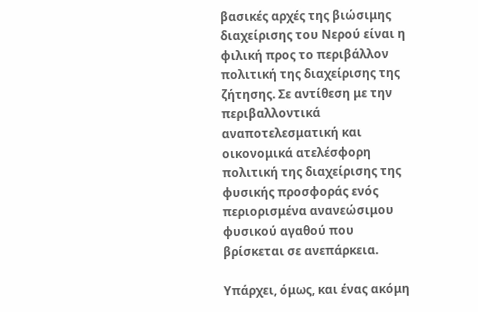βασικές αρχές της βιώσιμης διαχείρισης του Νερού είναι η φιλική προς το περιβάλλον πολιτική της διαχείρισης της ζήτησης. Σε αντίθεση με την περιβαλλοντικά αναποτελεσματική και οικονομικά ατελέσφορη πολιτική της διαχείρισης της φυσικής προσφοράς ενός περιορισμένα ανανεώσιμου φυσικού αγαθού που βρίσκεται σε ανεπάρκεια.

Υπάρχει, όμως, και ένας ακόμη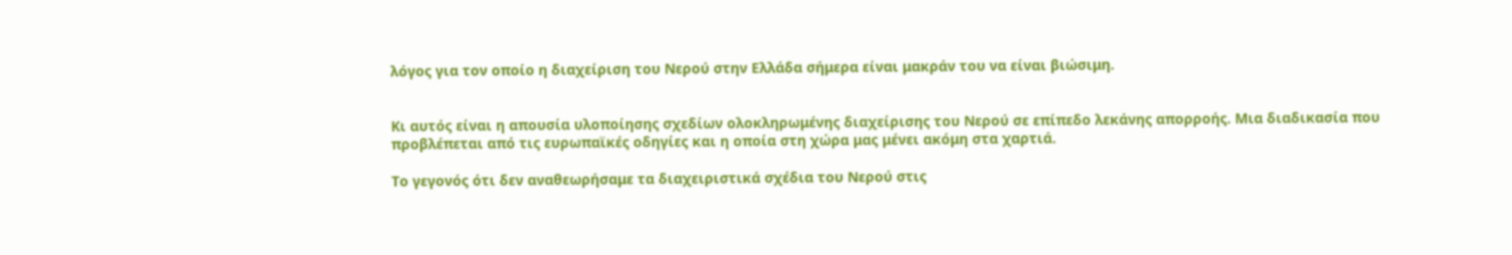λόγος για τον οποίο η διαχείριση του Νερού στην Ελλάδα σήμερα είναι μακράν του να είναι βιώσιμη.


Κι αυτός είναι η απουσία υλοποίησης σχεδίων ολοκληρωμένης διαχείρισης του Νερού σε επίπεδο λεκάνης απορροής. Μια διαδικασία που προβλέπεται από τις ευρωπαϊκές οδηγίες και η οποία στη χώρα μας μένει ακόμη στα χαρτιά.

Το γεγονός ότι δεν αναθεωρήσαμε τα διαχειριστικά σχέδια του Νερού στις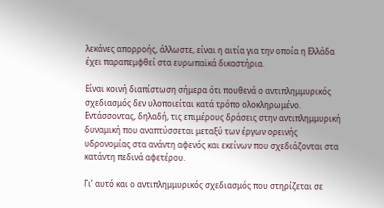λεκάνες απορροής, άλλωστε, είναι η αιτία για την οποία η Ελλάδα έχει παραπεμφθεί στα ευρωπαϊκά δικαστήρια.

Είναι κοινή διαπίστωση σήμερα ότι πουθενά ο αντιπλημμυρικός σχεδιασμός δεν υλοποιείται κατά τρόπο ολοκληρωμένο. Εντάσσοντας, δηλαδή, τις επιμέρους δράσεις στην αντιπλημμυρική δυναμική που αναπτύσσεται μεταξύ των έργων ορεινής υδρονομίας στα ανάντη αφενός και εκείνων που σχεδιάζονται στα κατάντη πεδινά αφετέρου.

Γι’ αυτό και ο αντιπλημμυρικός σχεδιασμός που στηρίζεται σε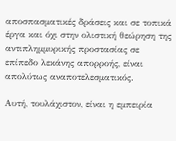αποσπασματικές δράσεις και σε τοπικά έργα και όχι στην ολιστική θεώρηση της αντιπλημμυρικής προστασίας σε επίπεδο λεκάνης απορροής, είναι απολύτως αναποτελεσματικός.

Αυτή, τουλάχιστον, είναι η εμπειρία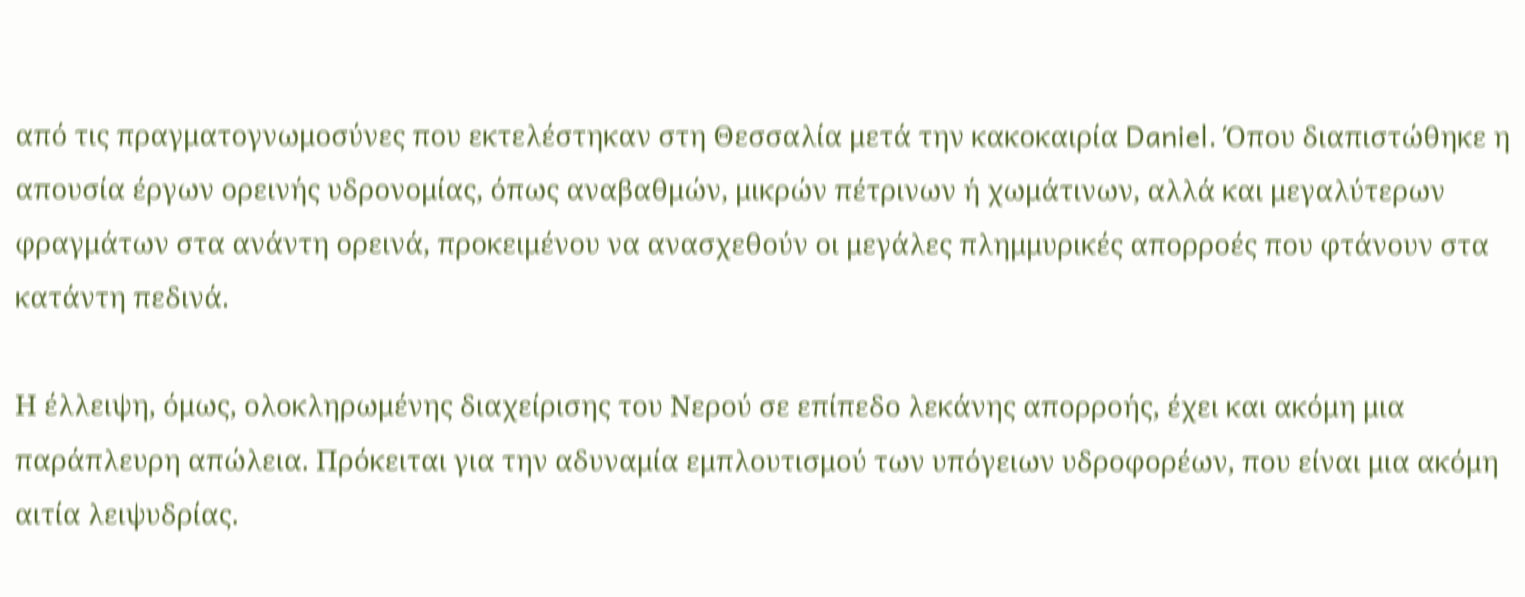από τις πραγματογνωμοσύνες που εκτελέστηκαν στη Θεσσαλία μετά την κακοκαιρία Daniel. Όπου διαπιστώθηκε η απουσία έργων ορεινής υδρονομίας, όπως αναβαθμών, μικρών πέτρινων ή χωμάτινων, αλλά και μεγαλύτερων φραγμάτων στα ανάντη ορεινά, προκειμένου να ανασχεθούν οι μεγάλες πλημμυρικές απορροές που φτάνουν στα κατάντη πεδινά.

Η έλλειψη, όμως, ολοκληρωμένης διαχείρισης του Νερού σε επίπεδο λεκάνης απορροής, έχει και ακόμη μια παράπλευρη απώλεια. Πρόκειται για την αδυναμία εμπλουτισμού των υπόγειων υδροφορέων, που είναι μια ακόμη αιτία λειψυδρίας.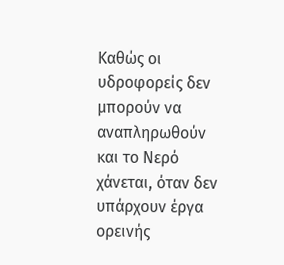Καθώς οι υδροφορείς δεν μπορούν να αναπληρωθούν και το Νερό χάνεται, όταν δεν υπάρχουν έργα ορεινής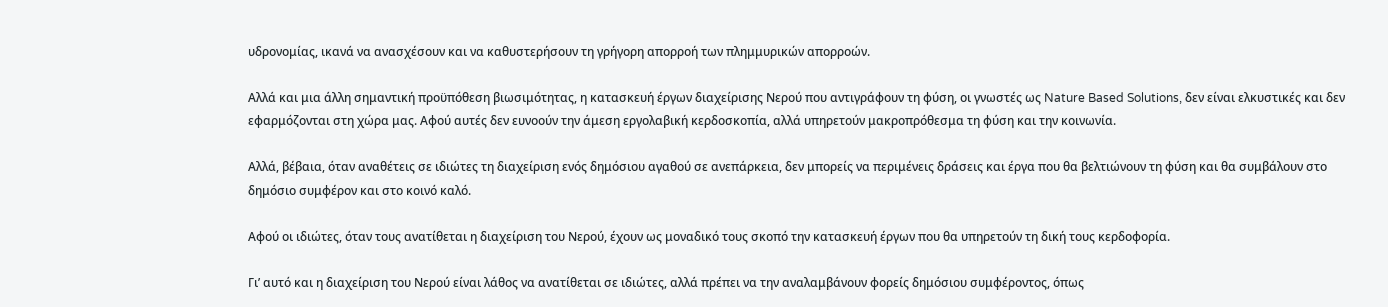υδρονομίας, ικανά να ανασχέσουν και να καθυστερήσουν τη γρήγορη απορροή των πλημμυρικών απορροών.

Αλλά και μια άλλη σημαντική προϋπόθεση βιωσιμότητας, η κατασκευή έργων διαχείρισης Νερού που αντιγράφουν τη φύση, οι γνωστές ως Nature Based Solutions, δεν είναι ελκυστικές και δεν εφαρμόζονται στη χώρα μας. Αφού αυτές δεν ευνοούν την άμεση εργολαβική κερδοσκοπία, αλλά υπηρετούν μακροπρόθεσμα τη φύση και την κοινωνία.

Αλλά, βέβαια, όταν αναθέτεις σε ιδιώτες τη διαχείριση ενός δημόσιου αγαθού σε ανεπάρκεια, δεν μπορείς να περιμένεις δράσεις και έργα που θα βελτιώνουν τη φύση και θα συμβάλουν στο δημόσιο συμφέρον και στο κοινό καλό.

Αφού οι ιδιώτες, όταν τους ανατίθεται η διαχείριση του Νερού, έχουν ως μοναδικό τους σκοπό την κατασκευή έργων που θα υπηρετούν τη δική τους κερδοφορία.

Γι’ αυτό και η διαχείριση του Νερού είναι λάθος να ανατίθεται σε ιδιώτες, αλλά πρέπει να την αναλαμβάνουν φορείς δημόσιου συμφέροντος, όπως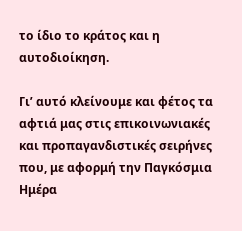το ίδιο το κράτος και η αυτοδιοίκηση.

Γι’ αυτό κλείνουμε και φέτος τα αφτιά μας στις επικοινωνιακές και προπαγανδιστικές σειρήνες που, με αφορμή την Παγκόσμια Ημέρα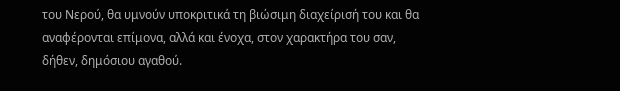του Νερού, θα υμνούν υποκριτικά τη βιώσιμη διαχείρισή του και θα αναφέρονται επίμονα, αλλά και ένοχα, στον χαρακτήρα του σαν, δήθεν, δημόσιου αγαθού.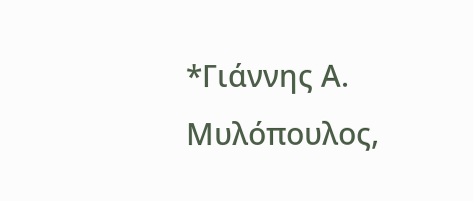*Γιάννης Α. Μυλόπουλος,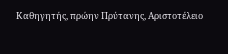Καθηγητής, πρώην Πρύτανης, Αριστοτέλειο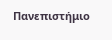Πανεπιστήμιο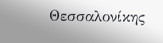Θεσσαλονίκης